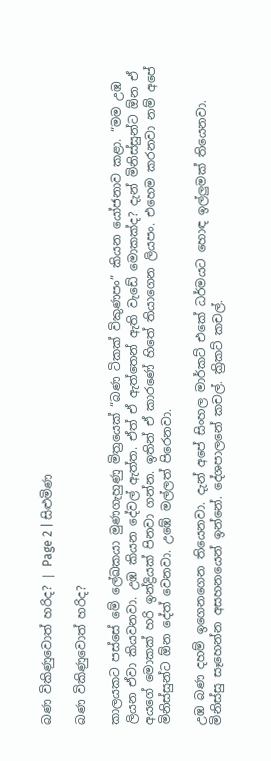බණ විකිණුවොත් හරිද? | Page 2 | සිළුමිණ

බණ විකිණුවොත් හරිද?

කාලයකට පස්සේ මේ ලේඛකයා මුණගැහුණු මිත්‍රයෙක් “බණ ටිකක් විකුණපං” කියන යෝජනාව කළා. “මම උඹ ලියන ඒවා කියවනවා. උඹ කියන දේවල් ඇත්ත. ඒත් ඒ ඇත්තෙන් ඇති වැඩේ මොකක්ද? දැන් මිනිස්සුන්ට ඕන ඒ අයගේ මොකක් හරි ඉන්ද්‍රියක් පිනවා ගන්න. ඉතින් ඒ කාරණේ හිතේ තියාගෙන ලියපං. එහෙම කරනවා නම් අපේ මිනිස්සුන්ට ඕන දේත් වෙනවා. උඹේ මල්ලත් පිරෙනවා.

උඹ බණ දහම් ඉගෙනගෙන තියෙනවා. දැන් අපේ සිංහල මාර්කට් එකේ ධර්මයට හොඳ ඉල්ලුමක් තියෙනවා. මිනිස්සු සෑහෙන්න අසහනයෙන් ඉන්නේ. දේශපාලනේ කචල්. ක්‍රිකට් කචල්.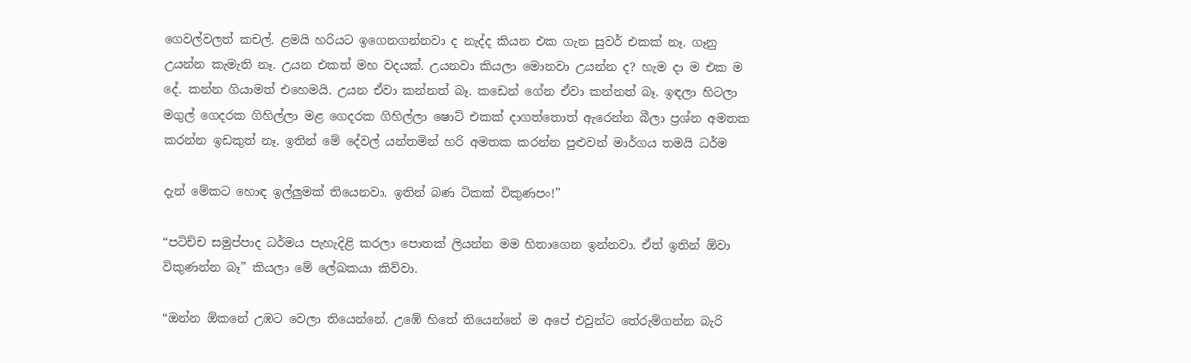ගෙවල්වලත් කචල්. ළමයි හරියට ඉගෙනගන්නවා ද නැද්ද කියන එක ගැන සුවර් එකක් නෑ. ගෑනු උයන්න කැමැති නෑ. උයන එකත් මහ වදයක්. උයනවා කියලා මොනවා උයන්න ද? හැම දා ම එක ම දේ. කන්න ගියාමත් එහෙමයි. උයන ඒවා කන්නත් බෑ. කඩෙන් ගේන ඒවා කන්නත් බෑ. ඉඳලා හිටලා මගුල් ගෙදරක ගිහිල්ලා මළ ගෙදරක ගිහිල්ලා ෂොට් එකක් දාගත්තොත් ඇරෙන්න බීලා ප්‍රශ්න අමතක කරන්න ඉඩකුත් නෑ. ඉතින් මේ දේවල් යන්තමින් හරි අමතක කරන්න පුළුවන් මාර්ගය තමයි ධර්ම

දැන් මේකට හොඳ ඉල්ලුමක් තියෙනවා. ඉතින් බණ ටිකක් විකුණපං!”

“පටිච්ච සමුප්පාද ධර්මය පැහැදිළි කරලා පොතක් ලියන්න මම හිතාගෙන ඉන්නවා. ඒත් ඉතින් ඕවා විකුණන්න බෑ” කියලා මේ ලේඛකයා කිව්වා.

“ඔන්න ඕකනේ උඹට වෙලා තියෙන්නේ. උඹේ හිතේ තියෙන්නේ ම අපේ එවුන්ට තේරුම්ගන්න බැරි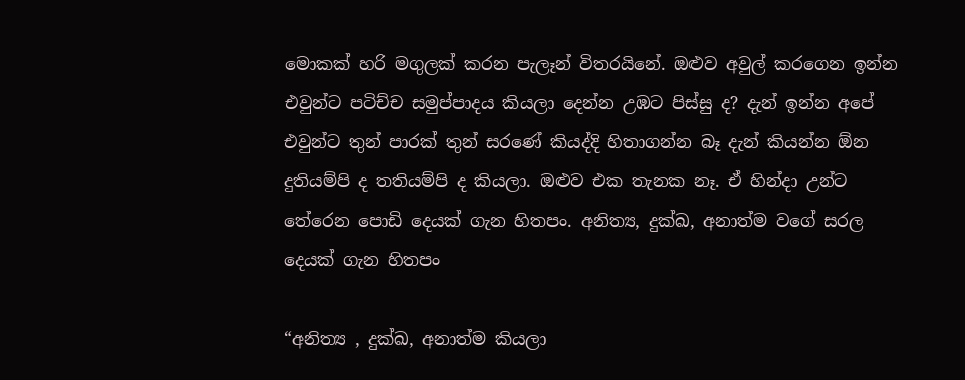මොකක් හරි මගුලක් කරන පැලෑන් විතරයිනේ. ඔළුව අවුල් කරගෙන ඉන්න එවුන්ට පටිච්ච සමුප්පාදය කියලා දෙන්න උඹට පිස්සු ද? දැන් ඉන්න අපේ එවුන්ට තුන් පාරක් තුන් සරණේ කියද්දි හිතාගන්න බෑ දැන් කියන්න ඕන දුතියම්පි ද තතියම්පි ද කියලා. ඔළුව එක තැනක නෑ. ඒ හින්දා උන්ට තේරෙන පොඩි දෙයක් ගැන හිතපං. අනිත්‍ය, දුක්ඛ, අනාත්ම වගේ සරල දෙයක් ගැන හිතපං

“අනිත්‍ය , දුක්ඛ, අනාත්ම කියලා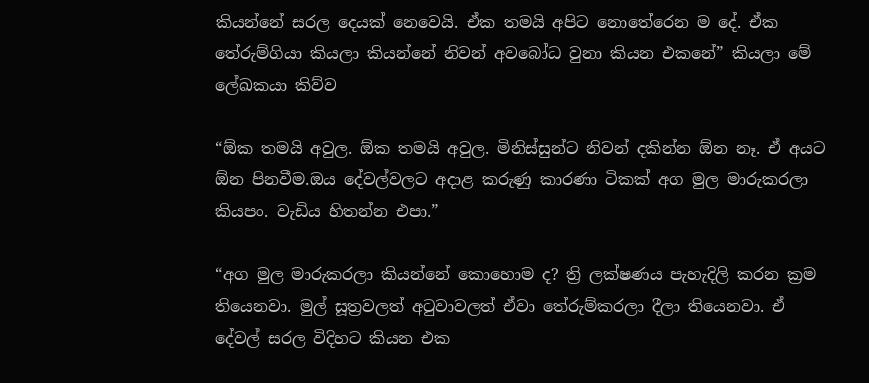කියන්නේ සරල දෙයක් නෙවෙයි. ඒක තමයි අපිට නොතේරෙන ම දේ. ඒක තේරුම්ගියා කියලා කියන්නේ නිවන් අවබෝධ වුනා කියන එකනේ” කියලා මේ ලේඛකයා කිව්ව

“ඕක තමයි අවුල. ඕක තමයි අවුල. මිනිස්සුන්ට නිවන් දකින්න ඕන නෑ. ඒ අයට ඕන පිනවීම.ඔය දේවල්වලට අදාළ කරුණු කාරණා ටිකක් අග මුල මාරුකරලා කියපං. වැඩිය හිතන්න එපා.”

“අග මුල මාරුකරලා කියන්නේ කොහොම ද? ත්‍රි ලක්ෂණය පැහැදිලි කරන ක්‍රම තියෙනවා. මුල් සූත්‍රවලත් අටුවාවලත් ඒවා තේරුම්කරලා දීලා තියෙනවා. ඒ දේවල් සරල විදිහට කියන එක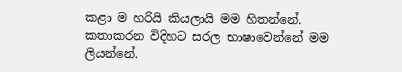කළා ම හරියි කියලායි මම හිතන්නේ. කතාකරන විදිහට සරල භාෂාවෙන්නේ මම ලියන්නේ.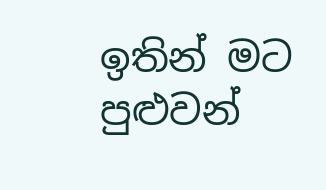ඉතින් මට පුළුවන්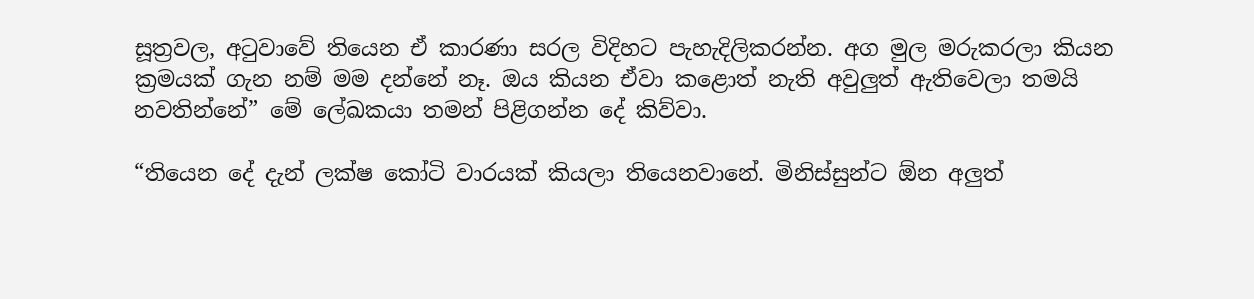සූත්‍රවල, අටුවාවේ තියෙන ඒ කාරණා සරල විදිහට පැහැදිලිකරන්න. අග මුල මරුකරලා කියන ක්‍රමයක් ගැන නම් මම දන්නේ නෑ. ඔය කියන ඒවා කළොත් නැති අවුලුත් ඇතිවෙලා තමයි නවතින්නේ” මේ ලේඛකයා තමන් පිළිගන්න දේ කිව්වා.

“තියෙන දේ දැන් ලක්ෂ කෝටි වාරයක් කියලා තියෙනවානේ. මිනිස්සුන්ට ඕන අලුත්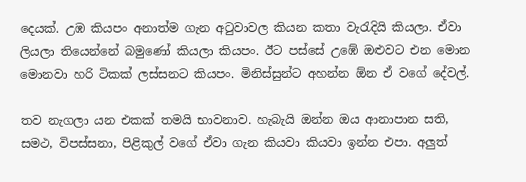දෙයක්. උඹ කියපං අනාත්ම ගැන අටුවාවල කියන කතා වැරැදියි කියලා. ඒවා ලියලා තියෙන්නේ බමුණෝ කියලා කියපං. ඊට පස්සේ උඹේ ඔළුවට එන මොන මොනවා හරි ටිකක් ලස්සනට කියපං. මිනිස්සුන්ට අහන්න ඕන ඒ වගේ දේවල්.

තව නැගලා යන එකක් තමයි භාවනාව. හැබැයි ඔන්න ඔය ආනාපාන සති, සමථ, විපස්සනා, පිළිකුල් වගේ ඒවා ගැන කියවා කියවා ඉන්න එපා. අලුත්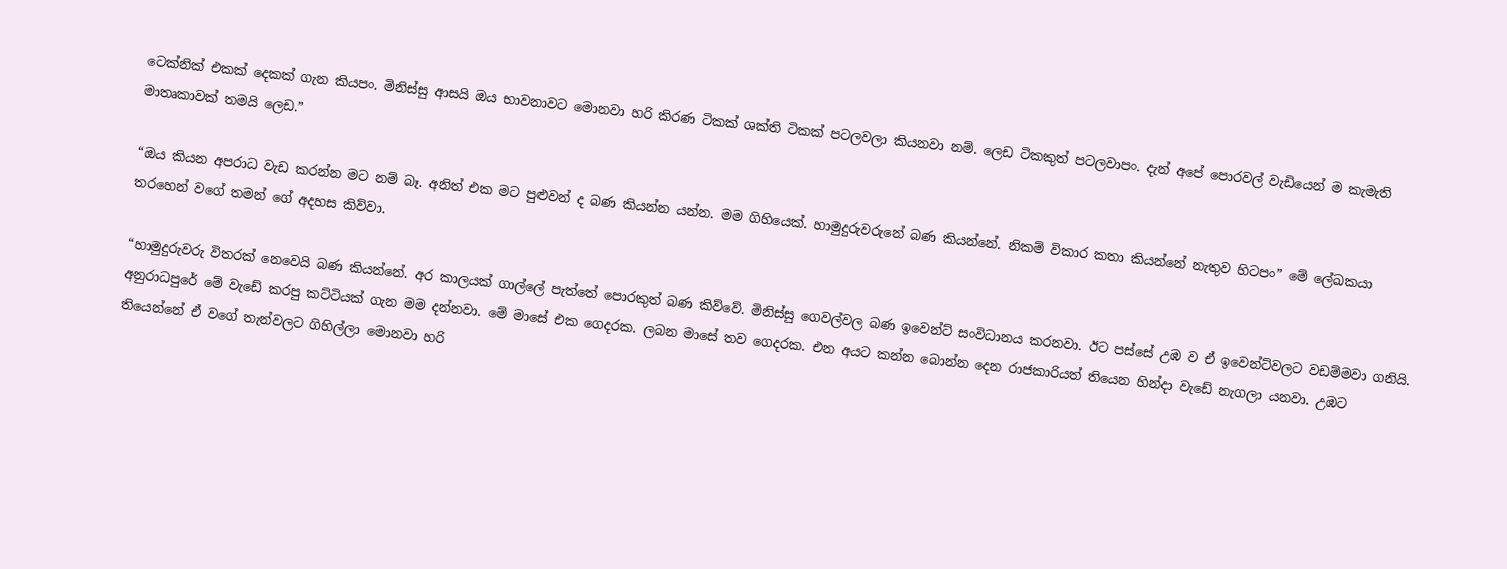ටෙක්නික් එකක් දෙකක් ගැන කියපං. මිනිස්සු ආසයි ඔය භාවනාවට මොනවා හරි කිරණ ටිකක් ශක්ති ටිකක් පටලවලා කියනවා නම්. ලෙඩ ටිකකුත් පටලවාපං. දැන් අපේ පොරවල් වැඩියෙන් ම කැමැති මාතෘකාවක් තමයි ලෙඩ.”

“ඔය කියන අපරාධ වැඩ කරන්න මට නම් බෑ. අනිත් එක මට පුළුවන් ද බණ කියන්න යන්න. මම ගිහියෙක්. හාමුදුරුවරුනේ බණ කියන්නේ. නිකම් විකාර කතා කියන්නේ නැතුව හිටපං” මේ ලේඛකයා තරහෙන් වගේ තමන් ගේ අදහස කිව්වා.

“හාමුදුරුවරු විතරක් නෙවෙයි බණ කියන්නේ. අර කාලයක් ගාල්ලේ පැත්තේ පොරකුත් බණ කිව්වේ. මිනිස්සු ගෙවල්වල බණ ඉවෙන්ට් සංවිධානය කරනවා. ඊට පස්සේ උඹ ව ඒ ඉවෙන්ට්වලට වඩම්මවා ගනියි. අනුරාධපුරේ මේ වැඩේ කරපු කට්ටියක් ගැන මම දන්නවා. මේ මාසේ එක ගෙදරක. ලබන මාසේ තව ගෙදරක. එන අයට කන්න බොන්න දෙන රාජකාරියත් තියෙන හින්දා වැඩේ නැගලා යනවා. උඹට තියෙන්නේ ඒ වගේ තැන්වලට ගිහිල්ලා මොනවා හරි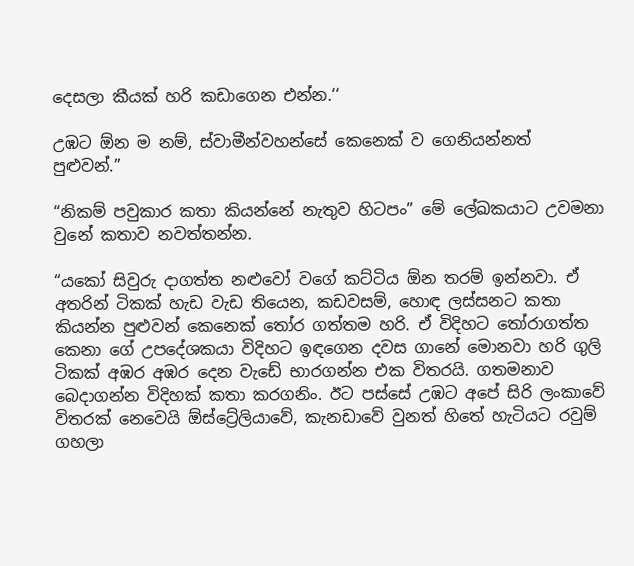දෙසලා කීයක් හරි කඩාගෙන එන්න.‘‘

උඹට ඕන ම නම්, ස්වාමීන්වහන්සේ කෙනෙක් ව ගෙනියන්නත් පුළුවන්.”

“නිකම් පවුකාර කතා කියන්නේ නැතුව හිටපං” මේ ලේඛකයාට උවමනා වුනේ කතාව නවත්තන්න.

“යකෝ සිවුරු දාගත්ත නළුවෝ වගේ කට්ටිය ඕන තරම් ඉන්නවා. ඒ අතරින් ටිකක් හැඩ වැඩ තියෙන, කඩවසම්, හොඳ ලස්සනට කතා කියන්න පුළුවන් කෙනෙක් තෝර ගත්තම හරි. ඒ විදිහට තෝරාගත්ත කෙනා ගේ උපදේශකයා විදිහට ඉඳගෙන දවස ගානේ මොනවා හරි ගුලි ටිකක් අඹර අඹර දෙන වැඩේ භාරගන්න එක විතරයි. ගතමනාව බෙදාගන්න විදිහක් කතා කරගනිං. ඊට පස්සේ උඹට අපේ සිරි ලංකාවේ විතරක් නෙවෙයි ඕස්ට්‍රේලියාවේ, කැනඩාවේ වුනත් හිතේ හැටියට රවුම් ගහලා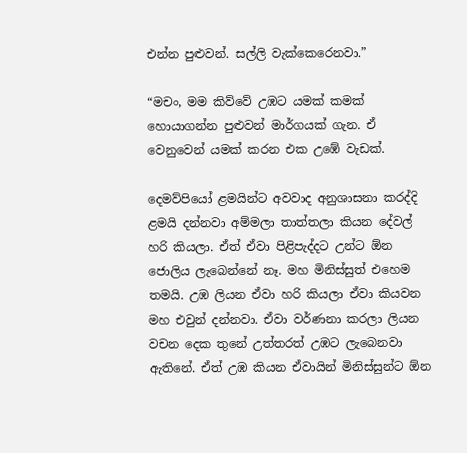එන්න පුළුවන්. සල්ලි වැක්කෙරෙනවා.”

“මචං, මම කිව්වේ උඹට යමක් කමක් හොයාගන්න පුළුවන් මාර්ගයක් ගැන. ඒ වෙනුවෙන් යමක් කරන එක උඹේ වැඩක්.

දෙමව්පියෝ ළමයින්ට අවවාද අනුශාසනා කරද්දි ළමයි දන්නවා අම්මලා තාත්තලා කියන දේවල් හරි කියලා. ඒත් ඒවා පිළිපැද්දට උන්ට ඕන ජොලිය ලැබෙන්නේ නෑ. මහ මිනිස්සුත් එහෙම තමයි. උඹ ලියන ඒවා හරි කියලා ඒවා කියවන මහ එවුන් දන්නවා. ඒවා වර්ණනා කරලා ලියන වචන දෙක තුනේ උත්තරත් උඹට ලැබෙනවා ඇතිනේ. ඒත් උඹ කියන ඒවායින් මිනිස්සුන්ට ඕන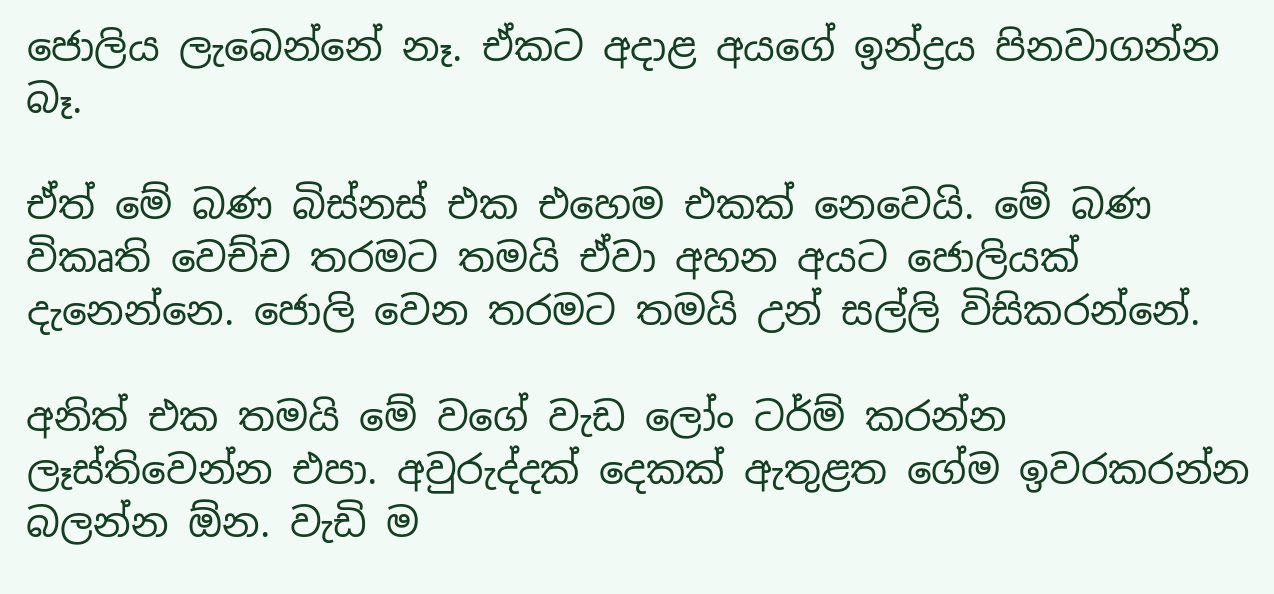ජොලිය ලැබෙන්නේ නෑ. ඒකට අදාළ අයගේ ඉන්ද්‍රය පිනවාගන්න බෑ.

ඒත් මේ බණ බිස්නස් එක එහෙම එකක් නෙවෙයි. මේ බණ විකෘති වෙච්ච තරමට තමයි ඒවා අහන අයට ජොලියක් දැනෙන්නෙ. ජොලි වෙන තරමට තමයි උන් සල්ලි විසිකරන්නේ.

අනිත් එක තමයි මේ වගේ වැඩ ලෝං ටර්ම් කරන්න ලෑස්තිවෙන්න එපා. අවුරුද්දක් දෙකක් ඇතුළත ගේම ඉවරකරන්න බලන්න ඕන. වැඩි ම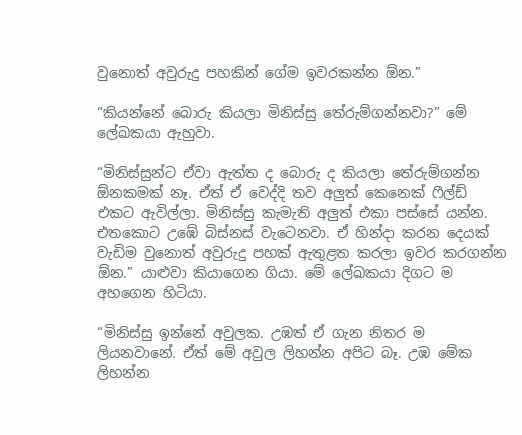වුනොත් අවුරුදු පහකින් ගේම ඉවරකන්න ඕන.”

“කියන්නේ බොරු කියලා මිනිස්සු තේරුම්ගන්නවා?” මේ ලේඛකයා ඇහුවා.

“මිනිස්සුන්ට ඒවා ඇත්ත ද බොරු ද කියලා තේරුම්ගන්න ඕනකමක් නෑ. ඒත් ඒ වෙද්දි තව අලුත් කෙනෙක් ෆීල්ඩ් එකට ඇවිල්ලා. මිනිස්සු කැමැති අලුත් එකා පස්සේ යන්න. එතකොට උඹේ බිස්නස් වැටෙනවා. ඒ හින්දා කරන දෙයක් වැඩිම වුනොත් අවුරුදු පහක් ඇතුළත කරලා ඉවර කරගන්න ඕන.” යාළුවා කියාගෙන ගියා. මේ ලේඛකයා දිගට ම අහගෙන හිටියා.

“මිනිස්සු ඉන්නේ අවුලක. උඹත් ඒ ගැන නිතර ම ලියනවානේ. ඒත් මේ අවුල ලිහන්න අපිට බෑ. උඹ මේක ලිහන්න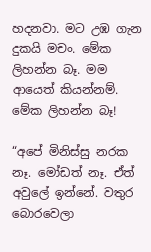හදනවා. මට උඹ ගැන දුකයි මචං. මේක ලිහන්න බෑ. මම ආයෙත් කියන්නම්. මේක ලිහන්න බෑ!

“අපේ මිනිස්සු නරක නෑ. මෝඩත් නෑ. ඒත් අවුලේ ඉන්නේ. වතුර බොරවෙලා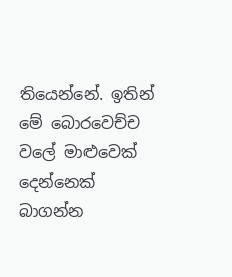තියෙන්නේ. ඉතින් මේ බොරවෙච්ච වලේ මාළුවෙක් දෙන්නෙක් බාගන්න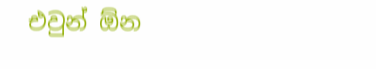එවුන් ඕන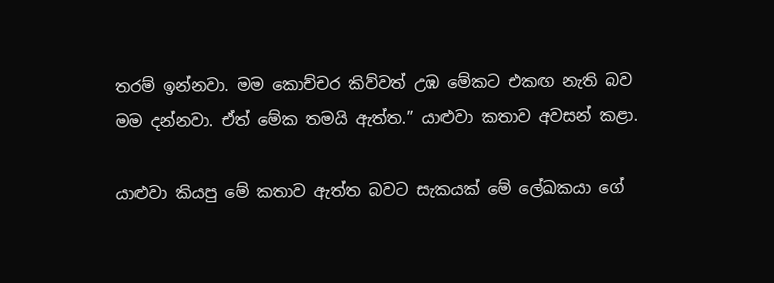තරම් ඉන්නවා. මම කොච්චර කිව්වත් උඹ මේකට එකඟ නැති බව මම දන්නවා. ඒත් මේක තමයි ඇත්ත.” යාළුවා කතාව අවසන් කළා.

යාළුවා කියපු මේ කතාව ඇත්ත බවට සැකයක් මේ ලේඛකයා ගේ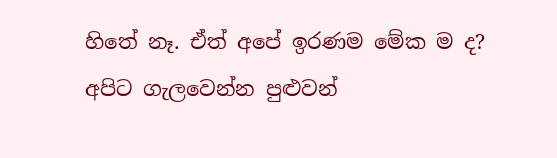හිතේ නෑ. ඒත් අපේ ඉරණම මේක ම ද? අපිට ගැලවෙන්න පුළුවන්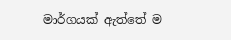මාර්ගයක් ඇත්තේ ම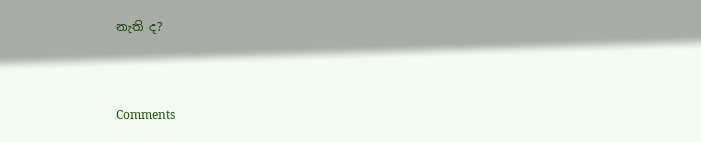නැති ද?



Comments